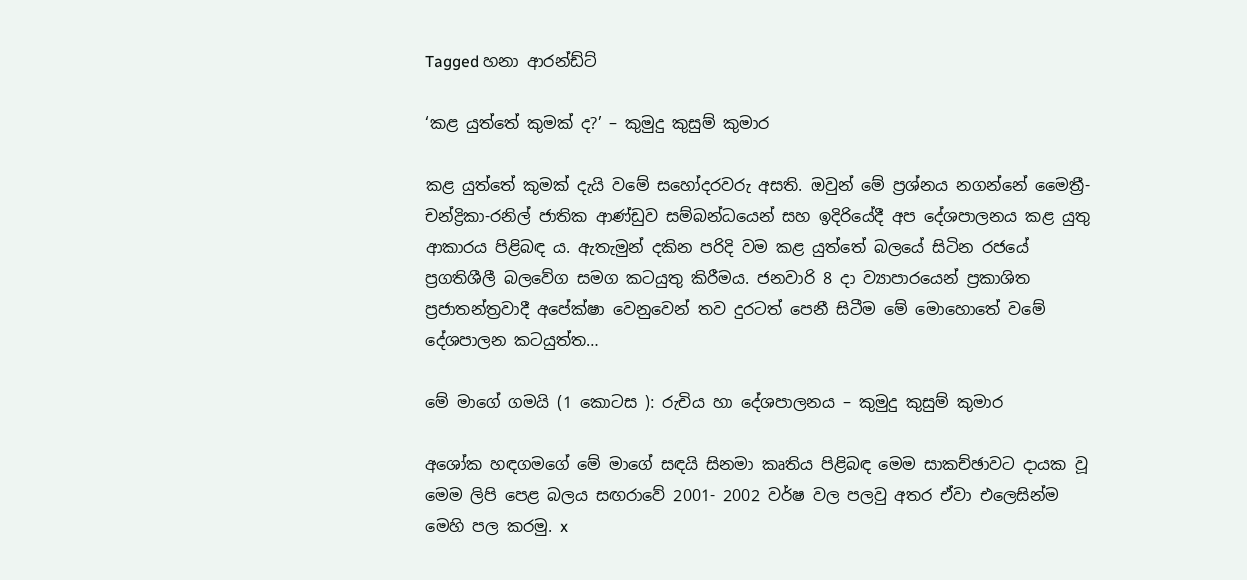Tagged හනා ආරන්ඩ්ට්

‘කළ යුත්තේ කුමක් ද?’ – කුමුදු කුසුම් කුමාර

කළ යුත්තේ කුමක් දැයි වමේ සහෝදරවරු අසති. ඔවුන් මේ ප්‍රශ්නය නගන්නේ මෛත්‍රී-චන්ද්‍රිකා-රනිල් ජාතික ආණ්ඩුව සම්බන්ධයෙන් සහ ඉදිරියේදී අප දේශපාලනය කළ යුතු ආකාරය පිළිබඳ ය. ඇතැමුන් දකින පරිදි වම කළ යුත්තේ බලයේ සිටින රජයේ ප්‍රගතිශීලී බලවේග සමග කටයුතු කිරීමය. ජනවාරි 8 දා ව්‍යාපාරයෙන් ප්‍රකාශිත ප්‍රජාතන්ත්‍රවාදී අපේක්ෂා වෙනුවෙන් තව දුරටත් පෙනී සිටීම මේ මොහොතේ වමේ දේශපාලන කටයුත්ත…

මේ මාගේ ගමයි (1 කොටස ): රුචිය හා දේශපාලනය – කුමුදු කුසුම් කුමාර

අශෝක හඳගමගේ මේ මාගේ සඳයි සිනමා කෘතිය පිළිබඳ මෙම සාකච්ඡාවට දායක වූ මෙම ලිපි පෙළ බලය සඟරාවේ 2001- 2002 වර්ෂ වල පලවු අතර ඒවා එලෙසින්ම මෙහි පල කරමු. x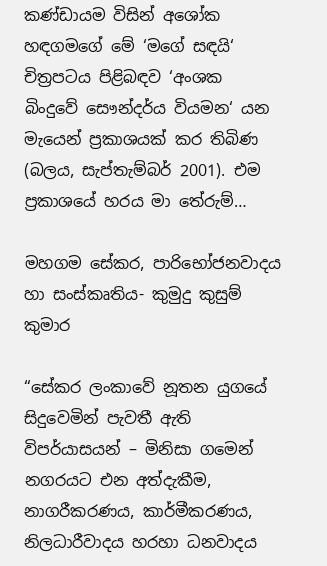කණ්ඩායම විසින් අශෝක හඳගමගේ මේ ‘මගේ සඳයි‘ චිත්‍රපටය පිළිබඳව ‘අංශක බිංදුවේ සෞන්දර්ය වියමන‘ යන මැයෙන් ප්‍රකාශයක් කර තිබිණ (බලය, සැප්තැම්බර් 2001). එම ප්‍රකාශයේ හරය මා තේරුම්…

මහගම සේකර, පාරිභෝජනවාදය හා සංස්කෘතිය- කුමුදු කුසුම් කුමාර

“සේකර ලංකාවේ නූතන යුගයේ සිදුවෙමින් පැවතී ඇති විපර්යාසයන් – මිනිසා ගමෙන් නගරයට එන අත්දැකීම, නාගරීකරණය, කාර්මීකරණය, නිලධාරීවාදය හරහා ධනවාදය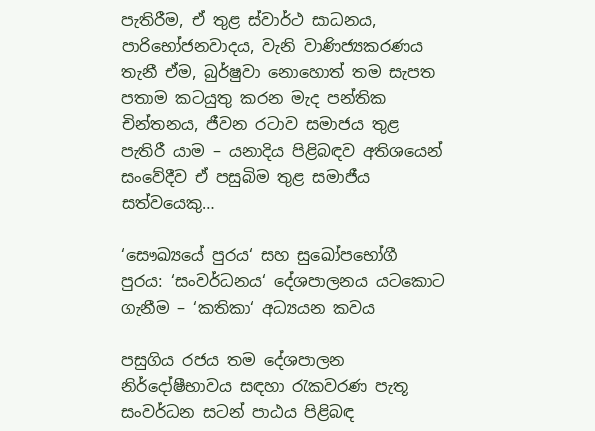පැතිරීම, ඒ තුළ ස්වාර්ථ සාධනය, පාරිභෝජනවාදය, වැනි වාණිජ්‍යකරණය තැනී ඒම, බුර්ෂුවා නොහොත් තම සැපත පතාම කටයුතු කරන මැද පන්තික චින්තනය, ජීවන රටාව සමාජය තුළ පැතිරී යාම – යනාදිය පිළිබඳව අතිශයෙන් සංවේදීව ඒ පසුබිම තුළ සමාජීය සත්වයෙකු…

‘සෞඛ්‍යයේ පුරය‘ සහ සුඛෝපභෝගී පුරය: ‘සංවර්ධනය‘ දේශපාලනය යටකොට ගැනීම – ‘කතිකා‘ අධ්‍යයන කවය

පසුගිය රජය තම දේශපාලන නිර්දෝෂීභාවය සඳහා රැකවරණ පැතූ සංවර්ධන සටන් පාඨය පිළිබඳ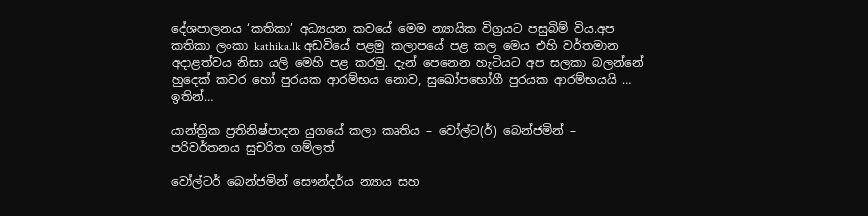දේශපාලනය ‘කතිකා’ අධ්‍යයන කවයේ මෙම න්‍යායික විග්‍රයට පසුබිම් විය.අප කතිකා ලංකා kathika.lk අඩවියේ පළමු කලාපයේ පළ කල මෙය එහි වර්තමාන අදාළත්වය නිසා යලි මෙහි පළ කරමු. දැන් පෙනෙන හැටියට අප සලකා බලන්නේ හුදෙක් කවර හෝ පුරයක ආරම්භය නොව, සුඛෝපභෝගී පුරයක ආරම්භයයි … ඉතින්…

යාන්ත්‍රික ප්‍රතිනිෂ්පාදන යුගයේ කලා කෘතිය – වෝල්ට(ර්) බෙන්ජමින් – පරිවර්තනය සුචරිත ගම්ලත්

වෝල්ටර් බෙන්ජමින් සෞන්දර්ය න්‍යාය සහ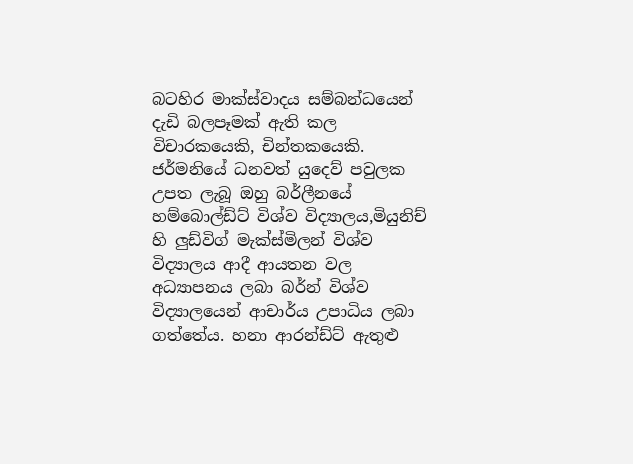බටහිර මාක්ස්වාදය සම්බන්ධයෙන් දැඩි බලපෑමක් ඇති කල විචාරකයෙකි, චින්තකයෙකි. ජර්මනියේ ධනවත් යුදෙව් පවුලක උපත ලැබූ ඔහු බර්ලීනයේ හම්බොල්ඩ්ට් විශ්ව විද්‍යාලය,මියුනිච් හි ලුඩ්විග් මැක්ස්මිලන් විශ්ව විද්‍යාලය ආදී ආයතන වල අධ්‍යාපනය ලබා බර්න් විශ්ව විද්‍යාලයෙන් ආචාර්ය උපාධිය ලබා ගත්තේය. හනා ආරන්ඩ්ට් ඇතුළු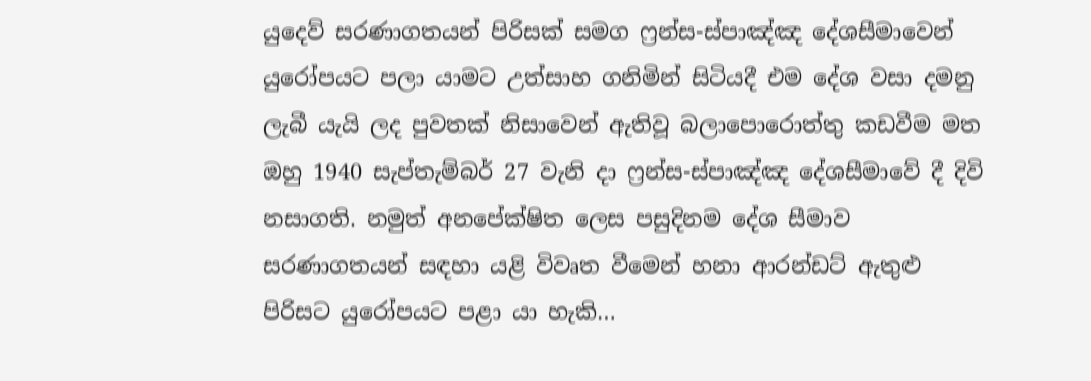යුදෙව් සරණාගතයන් පිරිසක් සමග ෆ්‍රන්ස-ස්පාඤ්ඤ දේශසීමාවෙන් යුරෝපයට පලා යාමට උත්සාහ ගනිමින් සිටියදී එම දේශ වසා දමනු ලැබී යැයි ලද පුවතක් නිසාවෙන් ඇතිවූ බලාපොරොත්තු කඩවීම මත ඔහු 1940 සැප්තැම්බර් 27 වැනි දා ෆ්‍රන්ස-ස්පාඤ්ඤ දේශසීමාවේ දී දිවි නසාගති. නමුත් අනපේක්ෂිත ලෙස පසුදිනම දේශ සීමාව සරණාගතයන් සඳහා යළි විවෘත වීමෙන් හනා ආරන්ඩට් ඇතුළු පිරිසට යුරෝපයට පළා යා හැකි…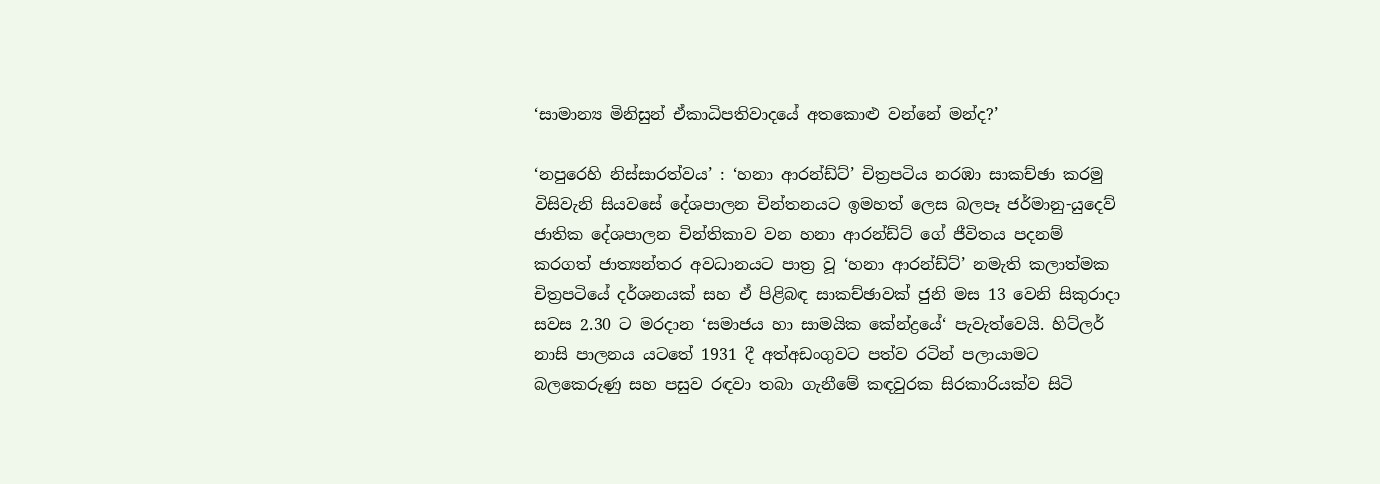‘සාමාන්‍ය මිනිසුන් ඒකාධිපතිවාදයේ අතකොළු වන්නේ මන්ද?’

‘නපුරෙහි නිස්සාරත්වය’ : ‘හනා ආරන්ඩ්ට්’ චිත්‍රපටිය නරඹා සාකච්ඡා කරමු විසිවැනි සියවසේ දේශපාලන චින්තනයට ඉමහත් ලෙස බලපෑ ජර්මානු-යුදෙව් ජාතික දේශපාලන චින්තිකාව වන හනා ආරන්ඩ්ට් ගේ ජීවිතය පදනම් කරගත් ජාත්‍යන්තර අවධානයට පාත්‍ර වූ ‘හනා ආරන්ඩ්ට්’ නමැති කලාත්මක චිත්‍රපටියේ දර්ශනයක් සහ ඒ පිළිබඳ සාකච්ඡාවක් ජුනි මස 13 වෙනි සිකුරාදා සවස 2.30 ට මරදාන ‘සමාජය හා සාමයික කේන්ද්‍රයේ‘ පැවැත්වෙයි. හිට්ලර් නාසි පාලනය යටතේ 1931 දී අත්අඩංගුවට පත්ව රටින් පලායාමට බලකෙරුණු සහ පසුව රඳවා තබා ගැනීමේ කඳවුරක සිරකාරියක්ව සිටි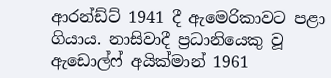ආරන්ඩ්ට් 1941 දී ඇමෙරිකාවට පළා ගියාය. නාසිවාදී ප්‍රධානියෙකු වූ ඇඩොල්ෆ් අයික්මාන් 1961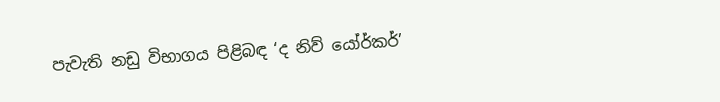පැවැති නඩු විභාගය පිළිබඳ ‘ද නිව් යෝර්කර්’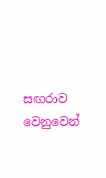සඟරාව වෙනුවෙන්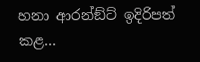හනා ආරන්ඞ්ට් ඉදිරිපත් කළ…